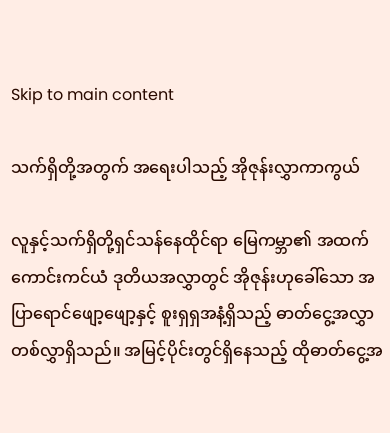Skip to main content

သက်ရှိတို့အတွက် အရေးပါသည့် အိုဇုန်းလွှာကာကွယ်

လူနှင့်သက်ရှိတို့ရှင်သန်နေထိုင်ရာ မြေကမ္ဘာ၏ အထက်ကောင်းကင်ယံ ဒုတိယအလွှာတွင် အိုဇုန်းဟုခေါ်သော အပြာရောင်ဖျော့ဖျော့နှင့် စူးရှရှအနံ့ရှိသည့် ဓာတ်ငွေ့အလွှာတစ်လွှာရှိသည်။ အမြင့်ပိုင်းတွင်ရှိနေသည့် ထိုဓာတ်ငွေ့အ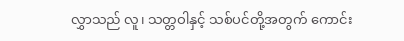လွှာသည် လူ၊ သတ္တဝါနှင့် သစ်ပင်တို့အတွက် ကောင်း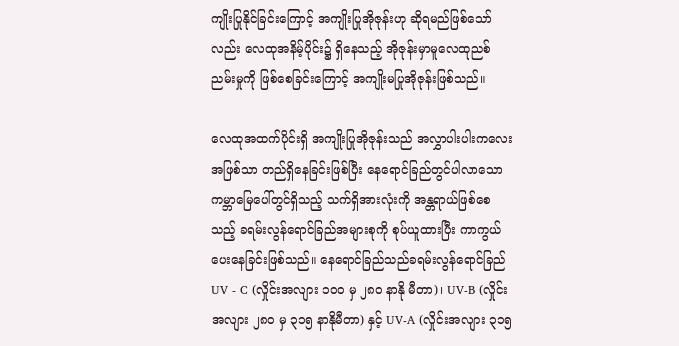ကျိုးပြုနိုင်ခြင်းကြောင့် အကျိုးပြုအိုဇုန်းဟု ဆိုရမည်ဖြစ်သော်လည်း လေထုအနိမ့်ပိုင်း၌ ရှိနေသည့် အိုဇုန်းမှာမူလေထုညစ်ညမ်းမှုကို ဖြစ်စေခြင်းကြောင့် အကျိုးမပြုအိုဇုန်းဖြစ်သည်။

လေထုအထက်ပိုင်းရှိ အကျိုးပြုအိုဇုန်းသည် အလွှာပါးပါးကလေးအဖြစ်သာ တည်ရှိနေခြင်းဖြစ်ပြီး နေရောင်ခြည်တွင်ပါလာသော ကမ္ဘာမြေပေါ်တွင်ရှိသည့် သက်ရှိအားလုံးကို အန္တရာယ်ဖြစ်စေသည့် ခရမ်းလွန်ရောင်ခြည်အများစုကို စုပ်ယူထားပြီး ကာကွယ်ပေးနေခြင်းဖြစ်သည်။ နေရောင်ခြည်သည်ခရမ်းလွန်ရောင်ခြည် UV - C (လှိုင်းအလျား ၁၀၀ မှ ၂၈၀ နာနို မီတာ)၊ UV-B (လှိုင်းအလျား ၂၈၀ မှ ၃၁၅ နာနိုမီတာ) နှင့် UV-A (လှိုင်းအလျား ၃၁၅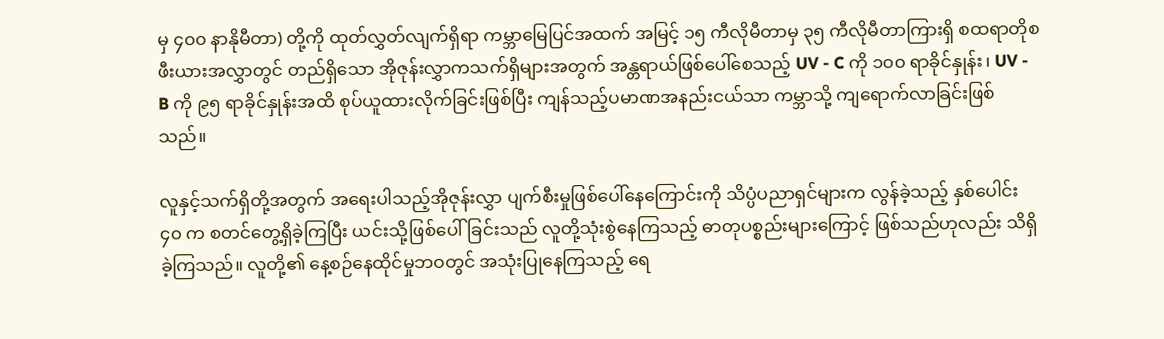မှ ၄၀၀ နာနိုမီတာ) တို့ကို ထုတ်လွှတ်လျက်ရှိရာ ကမ္ဘာမြေပြင်အထက် အမြင့် ၁၅ ကီလိုမီတာမှ ၃၅ ကီလိုမီတာကြားရှိ စထရာတိုစဖီးယားအလွှာတွင် တည်ရှိသော အိုဇုန်းလွှာကသက်ရှိများအတွက် အန္တရာယ်ဖြစ်ပေါ်စေသည့် UV - C ကို ၁၀၀ ရာခိုင်နှုန်း၊ UV - B ကို ၉၅ ရာခိုင်နှုန်းအထိ စုပ်ယူထားလိုက်ခြင်းဖြစ်ပြီး ကျန်သည့်ပမာဏအနည်းငယ်သာ ကမ္ဘာသို့ ကျရောက်လာခြင်းဖြစ်သည်။

လူနှင့်သက်ရှိတို့အတွက် အရေးပါသည့်အိုဇုန်းလွှာ ပျက်စီးမှုဖြစ်ပေါ်နေကြောင်းကို သိပ္ပံပညာရှင်များက လွန်ခဲ့သည့် နှစ်ပေါင်း ၄၀ က စတင်တွေ့ရှိခဲ့ကြပြီး ယင်းသို့ဖြစ်ပေါ်ခြင်းသည် လူတို့သုံးစွဲနေကြသည့် ဓာတုပစ္စည်းများကြောင့် ဖြစ်သည်ဟုလည်း သိရှိခဲ့ကြသည်။ လူတို့၏ နေ့စဉ်နေထိုင်မှုဘဝတွင် အသုံးပြုနေကြသည့် ရေ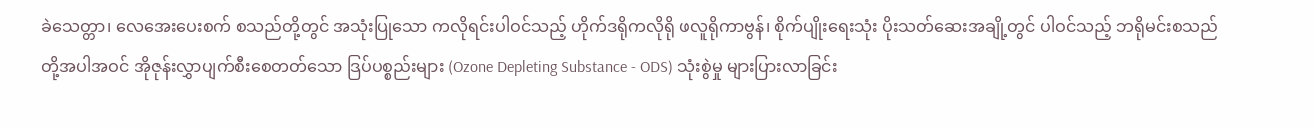ခဲသေတ္တာ၊ လေအေးပေးစက် စသည်တို့တွင် အသုံးပြုသော ကလိုရင်းပါဝင်သည့် ဟိုက်ဒရိုကလိုရို ဖလူရိုကာဗွန်၊ စိုက်ပျိုးရေးသုံး ပိုးသတ်ဆေးအချို့တွင် ပါဝင်သည့် ဘရိုမင်းစသည်တို့အပါအဝင် အိုဇုန်းလွှာပျက်စီးစေတတ်သော ဒြပ်ပစ္စည်းများ (Ozone Depleting Substance - ODS) သုံးစွဲမှု များပြားလာခြင်း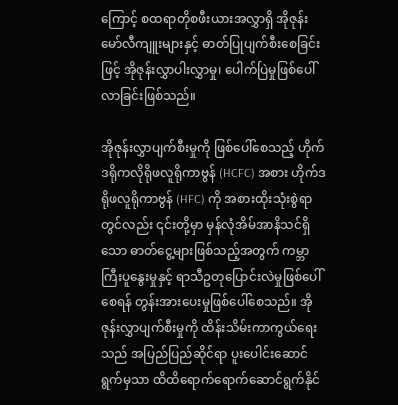ကြောင့် စထရာတိုစဖီးယားအလွှာရှိ အိုဇုန်းမော်လီကျူးများနှင့် ဓာတ်ပြုပျက်စီးစေခြင်းဖြင့် အိုဇုန်းလွှာပါးလွှာမှု၊ ပေါက်ပြဲမှုဖြစ်ပေါ်လာခြင်းဖြစ်သည်။

အိုဇုန်းလွှာပျက်စီးမှုကို ဖြစ်ပေါ်စေသည့် ဟိုက်ဒရိုကလိုရိုဖလူရိုကာဗွန် (HCFC) အစား ဟိုက်ဒရိုဖလူရိုကာဗွန် (HFC) ကို အစားထိုးသုံးစွဲရာတွင်လည်း ၎င်းတို့မှာ မှန်လုံအိမ်အာနိသင်ရှိသော ဓာတ်ငွေ့များဖြစ်သည့်အတွက် ကမ္ဘာကြီးပူနွေးမှုနှင့် ရာသီဥတုပြောင်းလဲမှုဖြစ်ပေါ်စေရန် တွန်းအားပေးမှုဖြစ်ပေါ်စေသည်။ အိုဇုန်းလွှာပျက်စီးမှုကို ထိန်းသိမ်းကာကွယ်ရေးသည် အပြည်ပြည်ဆိုင်ရာ ပူးပေါင်းဆောင်ရွက်မှသာ ထိထိရောက်ရောက်ဆောင်ရွက်နိုင်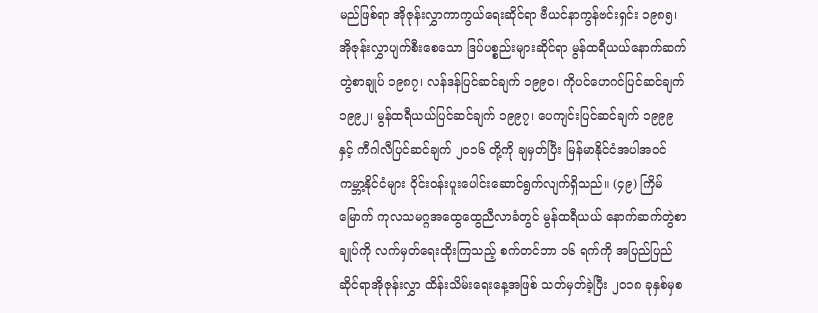မည်ဖြစ်ရာ အိုဇုန်းလွှာကာကွယ်ရေးဆိုင်ရာ ဗီယင်နာကွန်ဗင်းရှင်း ၁၉၈၅၊ အိုဇုန်းလွှာပျက်စီးစေသော ဒြပ်ပစ္စည်းများဆိုင်ရာ မွန်ထရီယယ်နောက်ဆက်တွဲစာချုပ် ၁၉၈၇၊ လန်ဒန်ပြင်ဆင်ချက် ၁၉၉၀၊ ကိုပင်ဟေဂင်ပြင်ဆင်ချက် ၁၉၉၂၊ မွန်ထရီယယ်ပြင်ဆင်ချက် ၁၉၉၇၊ ပေကျင်းပြင်ဆင်ချက် ၁၉၉၉ နှင့် ကီဂါလီပြင်ဆင်ချက် ၂၀၁၆ တို့ကို ချမှတ်ပြီး မြန်မာနိုင်ငံအပါအဝင် ကမ္ဘာ့နိုင်ငံများ ဝိုင်းဝန်းပူးပေါင်းဆောင်ရွက်လျက်ရှိသည်။ (၄၉) ကြိမ်မြောက် ကုလသမဂ္ဂအထွေထွေညီလာခံတွင် မွန်ထရီယယ် နောက်ဆက်တွဲစာချုပ်ကို လက်မှတ်ရေးထိုးကြသည့် စက်တင်ဘာ ၁၆ ရက်ကို အပြည်ပြည်ဆိုင်ရာအိုဇုန်းလွှာ ထိန်းသိမ်းရေးနေ့အဖြစ် သတ်မှတ်ခဲ့ပြီး ၂၀၁၈ ခုနှစ်မှစ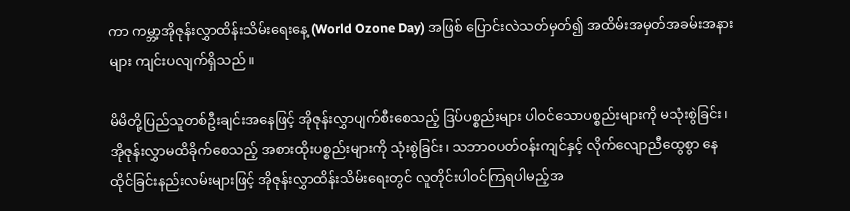ကာ ကမ္ဘာ့အိုဇုန်းလွှာထိန်းသိမ်းရေးနေ့ (World Ozone Day) အဖြစ် ပြောင်းလဲသတ်မှတ်၍ အထိမ်းအမှတ်အခမ်းအနားများ ကျင်းပလျက်ရှိသည်။

မိမိတို့ပြည်သူတစ်ဦးချင်းအနေဖြင့် အိုဇုန်းလွှာပျက်စီးစေသည့် ဒြပ်ပစ္စည်းများ ပါဝင်သောပစ္စည်းများကို မသုံးစွဲခြင်း၊ အိုဇုန်းလွှာမထိခိုက်စေသည့် အစားထိုးပစ္စည်းများကို သုံးစွဲခြင်း၊ သဘာဝပတ်ဝန်းကျင်နှင့် လိုက်လျောညီထွေစွာ နေထိုင်ခြင်းနည်းလမ်းများဖြင့် အိုဇုန်းလွှာထိန်းသိမ်းရေးတွင် လူတိုင်းပါဝင်ကြရပါမည့်အ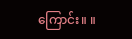ကြောင်း။ ။